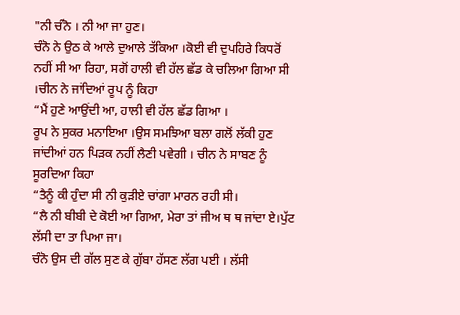"ਨੀ ਚੰਨੋ । ਨੀ ਆ ਜਾ ਹੁਣ।
ਚੰਨੋ ਨੇ ਉਠ ਕੇ ਆਲੇ ਦੁਆਲੇ ਤੱਕਿਆ ।ਕੋਈ ਵੀ ਦੁਪਹਿਰੇ ਕਿਧਰੋਂ ਨਹੀਂ ਸੀ ਆ ਰਿਹਾ, ਸਗੋਂ ਹਾਲੀ ਵੀ ਹੱਲ ਛੱਡ ਕੇ ਚਲਿਆ ਗਿਆ ਸੀ ।ਚੀਨ ਨੇ ਜਾਂਦਿਆਂ ਰੂਪ ਨੂੰ ਕਿਹਾ
“ਮੈਂ ਹੁਣੇ ਆਉਂਦੀ ਆ, ਹਾਲੀ ਵੀ ਹੱਲ ਛੱਡ ਗਿਆ ।
ਰੂਪ ਨੇ ਸੁਕਰ ਮਨਾਇਆ ।ਉਸ ਸਮਝਿਆ ਬਲਾ ਗਲੋਂ ਲੱਕੀ ਹੁਣ ਜਾਂਦੀਆਂ ਹਨ ਪਿੜਕ ਨਹੀਂ ਲੈਣੀ ਪਵੇਗੀ । ਚੀਨ ਨੇ ਸਾਬਣ ਨੂੰ ਸੂਰਦਿਆ ਕਿਹਾ
“ਤੈਨੂੰ ਕੀ ਹੁੰਦਾ ਸੀ ਨੀ ਕੁੜੀਏ ਚਾਂਗਾ ਮਾਰਨ ਰਹੀ ਸੀ।
“ਲੈ ਨੀ ਬੀਬੀ ਦੇ ਕੋਈ ਆ ਗਿਆ, ਮੇਰਾ ਤਾਂ ਜੀਅ ਥ ਥ ਜਾਂਦਾ ਏ।ਪੁੱਟ ਲੱਸੀ ਦਾ ਤਾ ਪਿਆ ਜਾ।
ਚੰਨੋ ਉਸ ਦੀ ਗੱਲ ਸੁਣ ਕੇ ਗੁੱਬਾ ਹੱਸਣ ਲੱਗ ਪਈ । ਲੱਸੀ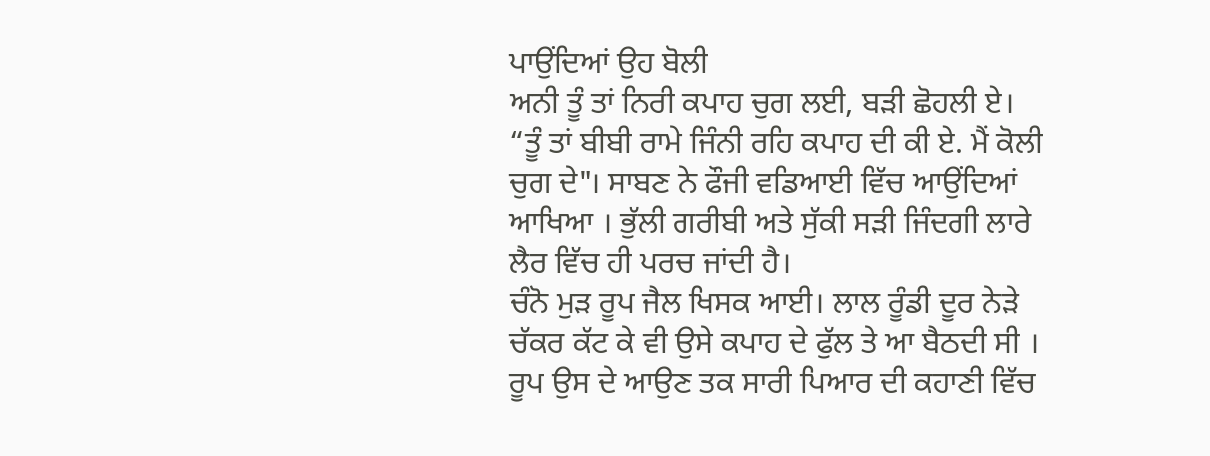ਪਾਉਂਦਿਆਂ ਉਹ ਬੋਲੀ
ਅਨੀ ਤੂੰ ਤਾਂ ਨਿਰੀ ਕਪਾਹ ਚੁਗ ਲਈ, ਬੜੀ ਛੋਹਲੀ ਏ।
“ਤੂੰ ਤਾਂ ਬੀਬੀ ਰਾਮੇ ਜਿੰਨੀ ਰਹਿ ਕਪਾਹ ਦੀ ਕੀ ਏ. ਮੈਂ ਕੋਲੀ ਚੁਗ ਦੇ"। ਸਾਬਣ ਨੇ ਫੌਜੀ ਵਡਿਆਈ ਵਿੱਚ ਆਉਂਦਿਆਂ ਆਖਿਆ । ਭੁੱਲੀ ਗਰੀਬੀ ਅਤੇ ਸੁੱਕੀ ਸੜੀ ਜਿੰਦਗੀ ਲਾਰੇ ਲੈਰ ਵਿੱਚ ਹੀ ਪਰਚ ਜਾਂਦੀ ਹੈ।
ਚੰਨੋ ਮੁੜ ਰੂਪ ਜੈਲ ਖਿਸਕ ਆਈ। ਲਾਲ ਰੂੰਡੀ ਦੂਰ ਨੇੜੇ ਚੱਕਰ ਕੱਟ ਕੇ ਵੀ ਉਸੇ ਕਪਾਹ ਦੇ ਫੁੱਲ ਤੇ ਆ ਬੈਠਦੀ ਸੀ । ਰੂਪ ਉਸ ਦੇ ਆਉਣ ਤਕ ਸਾਰੀ ਪਿਆਰ ਦੀ ਕਹਾਣੀ ਵਿੱਚ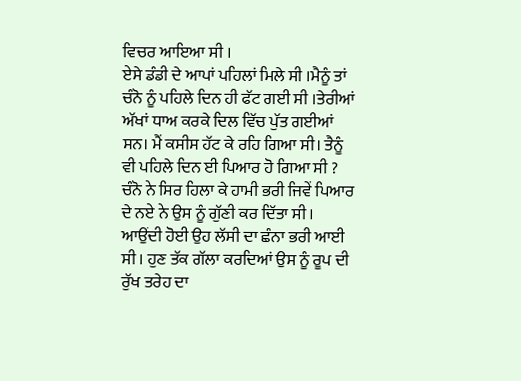ਵਿਚਰ ਆਇਆ ਸੀ ।
ਏਸੇ ਡੰਡੀ ਦੇ ਆਪਾਂ ਪਹਿਲਾਂ ਮਿਲੇ ਸੀ ।ਮੈਨੂੰ ਤਾਂ ਚੰਨੋ ਨੂੰ ਪਹਿਲੇ ਦਿਨ ਹੀ ਫੱਟ ਗਈ ਸੀ ।ਤੇਰੀਆਂ ਅੱਖਾਂ ਧਾਅ ਕਰਕੇ ਦਿਲ ਵਿੱਚ ਪੁੱਤ ਗਈਆਂ ਸਨ। ਮੈਂ ਕਸੀਸ ਹੱਟ ਕੇ ਰਹਿ ਗਿਆ ਸੀ। ਤੈਨੂੰ ਵੀ ਪਹਿਲੇ ਦਿਨ ਈ ਪਿਆਰ ਹੋ ਗਿਆ ਸੀ ?
ਚੰਨੋ ਨੇ ਸਿਰ ਹਿਲਾ ਕੇ ਹਾਮੀ ਭਰੀ ਜਿਵੇਂ ਪਿਆਰ ਦੇ ਨਏ ਨੇ ਉਸ ਨੂੰ ਗੁੱਣੀ ਕਰ ਦਿੱਤਾ ਸੀ । ਆਉਂਦੀ ਹੋਈ ਉਹ ਲੱਸੀ ਦਾ ਛੰਨਾ ਭਰੀ ਆਈ ਸੀ । ਹੁਣ ਤੱਕ ਗੱਲਾ ਕਰਦਿਆਂ ਉਸ ਨੂੰ ਰੂਪ ਦੀ ਰੁੱਖ ਤਰੇਹ ਦਾ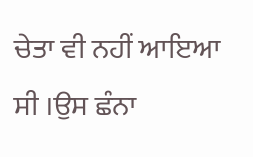ਚੇਤਾ ਵੀ ਨਹੀਂ ਆਇਆ ਸੀ ।ਉਸ ਛੰਨਾ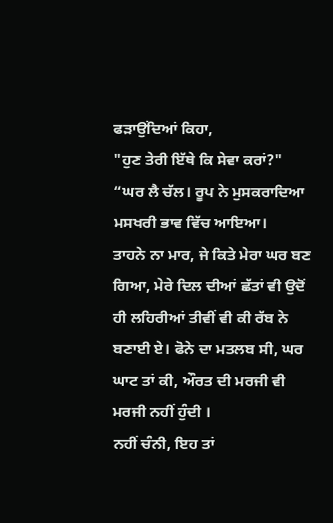ਫੜਾਉਂਦਿਆਂ ਕਿਹਾ,
"ਹੁਣ ਤੇਰੀ ਇੱਥੇ ਕਿ ਸੇਵਾ ਕਰਾਂ?"
“ਘਰ ਲੈ ਚੱਲ। ਰੂਪ ਨੇ ਮੁਸਕਰਾਦਿਆ ਮਸਖਰੀ ਭਾਵ ਵਿੱਚ ਆਇਆ।
ਤਾਹਨੇ ਨਾ ਮਾਰ, ਜੇ ਕਿਤੇ ਮੇਰਾ ਘਰ ਬਣ ਗਿਆ, ਮੇਰੇ ਦਿਲ ਦੀਆਂ ਛੱਤਾਂ ਵੀ ਉਦੋਂ ਹੀ ਲਹਿਰੀਆਂ ਤੀਵੀਂ ਵੀ ਕੀ ਰੱਬ ਨੇ ਬਣਾਈ ਏ। ਫੋਨੇ ਦਾ ਮਤਲਬ ਸੀ, ਘਰ ਘਾਟ ਤਾਂ ਕੀ, ਔਰਤ ਦੀ ਮਰਜੀ ਵੀ ਮਰਜੀ ਨਹੀਂ ਹੁੰਦੀ ।
ਨਹੀਂ ਚੰਨੀ, ਇਹ ਤਾਂ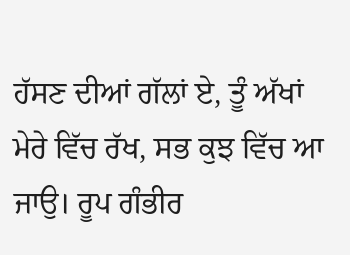ਹੱਸਣ ਦੀਆਂ ਗੱਲਾਂ ਏ, ਤੂੰ ਅੱਖਾਂ ਮੇਰੇ ਵਿੱਚ ਰੱਖ, ਸਭ ਕੁਝ ਵਿੱਚ ਆ ਜਾਉ। ਰੂਪ ਗੰਭੀਰ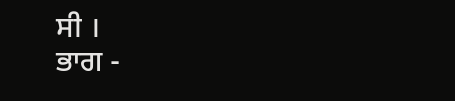ਸੀ ।
ਭਾਗ -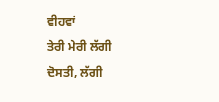ਵੀਹਵਾਂ
ਤੇਰੀ ਮੇਰੀ ਲੱਗੀ ਦੋਸਤੀ, ਲੱਗੀ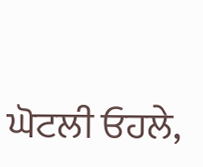ਘੋਟਲੀ ਓਹਲੇ,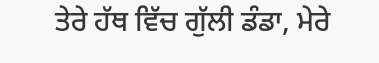ਤੇਰੇ ਹੱਥ ਵਿੱਚ ਗੁੱਲੀ ਡੰਡਾ, ਮੇਰੇ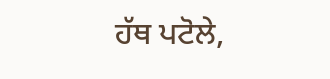ਹੱਥ ਪਟੋਲੇ,